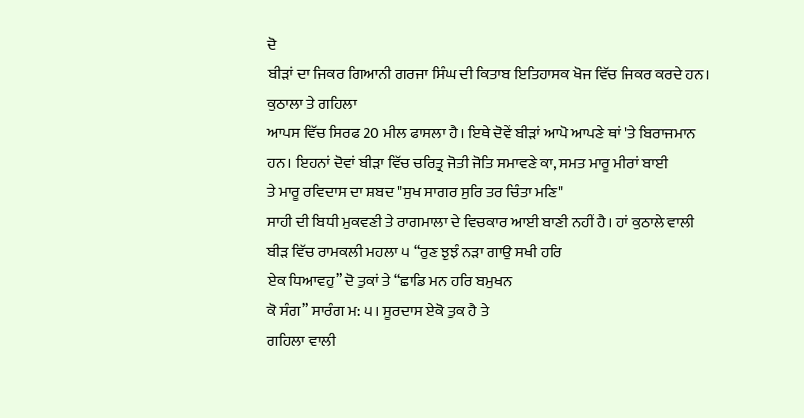ਦੋ
ਬੀੜਾਂ ਦਾ ਜਿਕਰ ਗਿਆਨੀ ਗਰਜਾ ਸਿੰਘ ਦੀ ਕਿਤਾਬ ਇਤਿਹਾਸਕ ਖੋਜ ਵਿੱਚ ਜਿਕਰ ਕਰਦੇ ਹਨ।
ਕੁਠਾਲਾ ਤੇ ਗਹਿਲਾ
ਆਪਸ ਵਿੱਚ ਸਿਰਫ 20 ਮੀਲ ਫਾਸਲਾ ਹੈ। ਇਥੇ ਦੋਵੇਂ ਬੀੜਾਂ ਆਪੋ ਆਪਣੇ ਥਾਂ 'ਤੇ ਬਿਰਾਜਮਾਨ
ਹਨ। ਇਹਨਾਂ ਦੋਵਾਂ ਬੀੜਾ ਵਿੱਚ ਚਰਿਤ੍ਰ ਜੋਤੀ ਜੋਤਿ ਸਮਾਵਣੇ ਕਾ, ਸਮਤ ਮਾਰੂ ਮੀਰਾਂ ਬਾਈ
ਤੇ ਮਾਰੂ ਰਵਿਦਾਸ ਦਾ ਸ਼ਬਦ "ਸੁਖ ਸਾਗਰ ਸੁਰਿ ਤਰ ਚਿੰਤਾ ਮਣਿ"
ਸਾਹੀ ਦੀ ਬਿਧੀ ਮੁਕਵਣੀ ਤੇ ਰਾਗਮਾਲਾ ਦੇ ਵਿਚਕਾਰ ਆਈ ਬਾਣੀ ਨਹੀਂ ਹੈ। ਹਾਂ ਕੁਠਾਲੇ ਵਾਲੀ
ਬੀੜ ਵਿੱਚ ਰਾਮਕਲੀ ਮਹਲਾ ੫ “ਰੁਣ ਝੁਝੰ ਨੜਾ ਗਾਉ ਸਖੀ ਹਰਿ
ਏਕ ਧਿਆਵਹੁ” ਦੋ ਤੁਕਾਂ ਤੇ “ਛਾਡਿ ਮਨ ਹਰਿ ਬਮੁਖਨ
ਕੋ ਸੰਗ” ਸਾਰੰਗ ਮ: ੫। ਸੂਰਦਾਸ ਏਕੋ ਤੁਕ ਹੈ ਤੇ
ਗਹਿਲਾ ਵਾਲੀ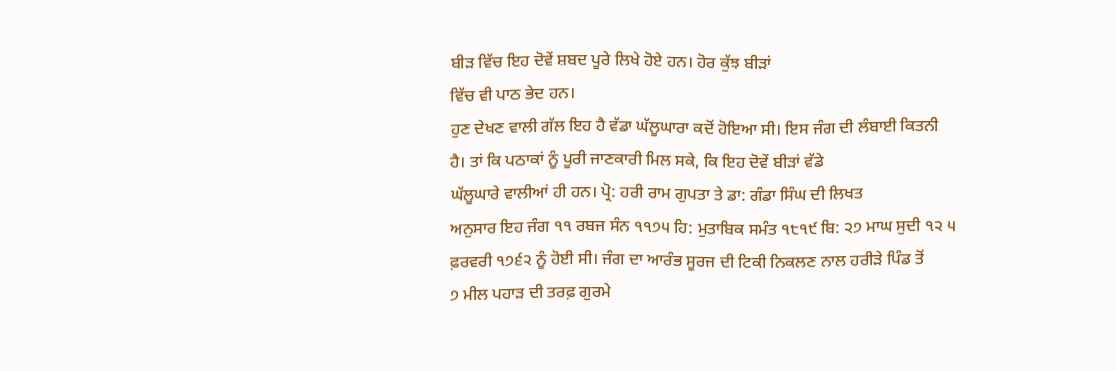ਬੀੜ ਵਿੱਚ ਇਹ ਦੋਵੇਂ ਸ਼ਬਦ ਪੂਰੇ ਲਿਖੇ ਹੋਏ ਹਨ। ਹੋਰ ਕੁੱਝ ਬੀੜਾਂ
ਵਿੱਚ ਵੀ ਪਾਠ ਭੇਦ ਹਨ।
ਹੁਣ ਦੇਖਣ ਵਾਲੀ ਗੱਲ ਇਹ ਹੈ ਵੱਡਾ ਘੱਲੂਘਾਰਾ ਕਦੋਂ ਹੋਇਆ ਸੀ। ਇਸ ਜੰਗ ਦੀ ਲੰਬਾਈ ਕਿਤਨੀ
ਹੈ। ਤਾਂ ਕਿ ਪਠਾਕਾਂ ਨੂੰ ਪੂਰੀ ਜਾਣਕਾਰੀ ਮਿਲ ਸਕੇ, ਕਿ ਇਹ ਦੋਵੇਂ ਬੀੜਾਂ ਵੱਡੇ
ਘੱਲੂਘਾਰੇ ਵਾਲੀਆਂ ਹੀ ਹਨ। ਪ੍ਰੋ: ਹਰੀ ਰਾਮ ਗੁਪਤਾ ਤੇ ਡਾ: ਗੰਡਾ ਸਿੰਘ ਦੀ ਲਿਖਤ
ਅਨੁਸਾਰ ਇਹ ਜੰਗ ੧੧ ਰਬਜ ਸੰਨ ੧੧੭੫ ਹਿ: ਮੁਤਾਬਿਕ ਸਮੰਤ ੧੮੧੯ ਬਿ: ੨੭ ਮਾਘ ਸੁਦੀ ੧੨ ੫
ਫ਼ਰਵਰੀ ੧੭੬੨ ਨੂੰ ਹੋਈ ਸੀ। ਜੰਗ ਦਾ ਆਰੰਭ ਸੂਰਜ ਦੀ ਟਿਕੀ ਨਿਕਲਣ ਨਾਲ ਹਰੀੜੇ ਪਿੰਡ ਤੋਂ
੭ ਮੀਲ ਪਹਾੜ ਦੀ ਤਰਫ਼ ਗੁਰਮੇ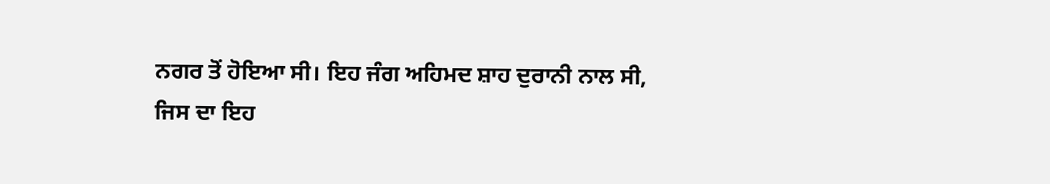ਨਗਰ ਤੋਂ ਹੋਇਆ ਸੀ। ਇਹ ਜੰਗ ਅਹਿਮਦ ਸ਼ਾਹ ਦੁਰਾਨੀ ਨਾਲ ਸੀ,
ਜਿਸ ਦਾ ਇਹ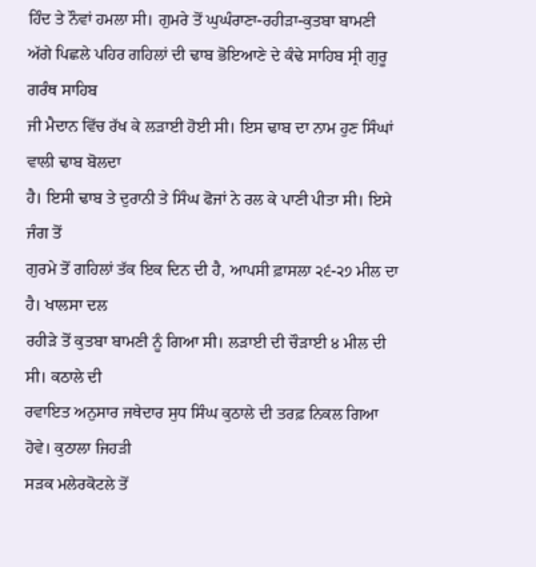ਹਿੰਦ ਤੇ ਨੌਵਾਂ ਹਮਲਾ ਸੀ। ਗੁਮਰੇ ਤੋਂ ਘੁਘੰਰਾਣਾ-ਰਹੀੜਾ-ਕੁਤਬਾ ਬਾਮਣੀ
ਅੱਗੇ ਪਿਛਲੇ ਪਹਿਰ ਗਹਿਲਾਂ ਦੀ ਢਾਬ ਭੋਇਆਣੇ ਦੇ ਕੰਢੇ ਸਾਹਿਬ ਸ੍ਰੀ ਗੁਰੂ ਗਰੰਥ ਸਾਹਿਬ
ਜੀ ਮੈਦਾਨ ਵਿੱਚ ਰੱਖ ਕੇ ਲੜਾਈ ਹੋਈ ਸੀ। ਇਸ ਢਾਬ ਦਾ ਨਾਮ ਹੁਣ ਸਿੰਘਾਂ ਵਾਲੀ ਢਾਬ ਬੋਲਦਾ
ਹੈ। ਇਸੀ ਢਾਬ ਤੇ ਦੁਰਾਨੀ ਤੇ ਸਿੰਘ ਫੋਜਾਂ ਨੇ ਰਲ ਕੇ ਪਾਣੀ ਪੀਤਾ ਸੀ। ਇਸੇ ਜੰਗ ਤੋਂ
ਗੁਰਮੇ ਤੋਂ ਗਹਿਲਾਂ ਤੱਕ ਇਕ ਦਿਨ ਦੀ ਹੈ, ਆਪਸੀ ਫ਼ਾਸਲਾ ੨੬-੨੭ ਮੀਲ ਦਾ ਹੈ। ਖਾਲਸਾ ਦਲ
ਰਹੀੜੇ ਤੋਂ ਕੁਤਬਾ ਬਾਮਣੀ ਨੂੰ ਗਿਆ ਸੀ। ਲੜਾਈ ਦੀ ਚੌੜਾਈ ੪ ਮੀਲ ਦੀ ਸੀ। ਕਠਾਲੇ ਦੀ
ਰਵਾਇਤ ਅਨੁਸਾਰ ਜਥੇਦਾਰ ਸੁਧ ਸਿੰਘ ਕੁਠਾਲੇ ਦੀ ਤਰਫ਼ ਨਿਕਲ ਗਿਆ ਹੋਵੇ। ਕੁਠਾਲਾ ਜਿਹੜੀ
ਸੜਕ ਮਲੇਰਕੋਟਲੇ ਤੋਂ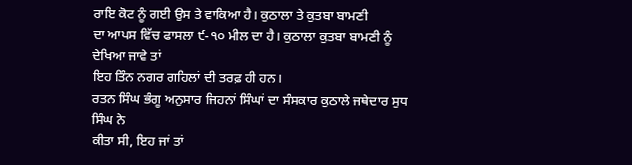ਰਾਇ ਕੋਟ ਨੂੰ ਗਈ ਉਸ ਤੇ ਵਾਕਿਆ ਹੈ। ਕੁਠਾਲਾ ਤੇ ਕੁਤਬਾ ਬਾਮਣੀ
ਦਾ ਆਪਸ ਵਿੱਚ ਫਾਸਲਾ ੯-੧੦ ਮੀਲ ਦਾ ਹੈ। ਕੁਠਾਲਾ ਕੁਤਬਾ ਬਾਮਣੀ ਨੂੰ ਦੇਖਿਆ ਜਾਵੇ ਤਾਂ
ਇਹ ਤਿੰਨ ਨਗਰ ਗਹਿਲਾਂ ਦੀ ਤਰਫ਼ ਹੀ ਹਨ।
ਰਤਨ ਸਿੰਘ ਭੰਗੂ ਅਨੁਸਾਰ ਜਿਹਨਾਂ ਸਿੰਘਾਂ ਦਾ ਸੰਸਕਾਰ ਕੁਠਾਲੇ ਜਥੇਦਾਰ ਸੁਧ ਸਿੰਘ ਨੇ
ਕੀਤਾ ਸੀ, ਇਹ ਜਾਂ ਤਾਂ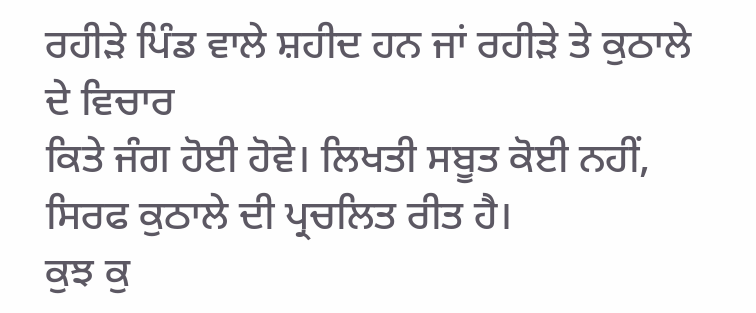ਰਹੀੜੇ ਪਿੰਡ ਵਾਲੇ ਸ਼ਹੀਦ ਹਨ ਜਾਂ ਰਹੀੜੇ ਤੇ ਕੁਠਾਲੇ ਦੇ ਵਿਚਾਰ
ਕਿਤੇ ਜੰਗ ਹੋਈ ਹੋਵੇ। ਲਿਖਤੀ ਸਬੂਤ ਕੋਈ ਨਹੀਂ, ਸਿਰਫ ਕੁਠਾਲੇ ਦੀ ਪ੍ਰਚਲਿਤ ਰੀਤ ਹੈ।
ਕੁਝ ਕੁ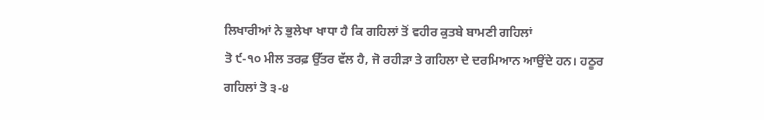ਲਿਖਾਰੀਆਂ ਨੇ ਭੁਲੇਖਾ ਖਾਧਾ ਹੈ ਕਿ ਗਹਿਲਾਂ ਤੋਂ ਵਹੀਰ ਕੁਤਬੇ ਬਾਮਣੀ ਗਹਿਲਾਂ
ਤੋ ੯-੧੦ ਮੀਲ ਤਰਫ਼ ਉੱਤਰ ਵੱਲ ਹੈ, ਜੋ ਰਹੀੜਾ ਤੇ ਗਹਿਲਾ ਦੇ ਦਰਮਿਆਨ ਆਉਂਦੇ ਹਨ। ਹਠੂਰ
ਗਹਿਲਾਂ ਤੋ ੩-੪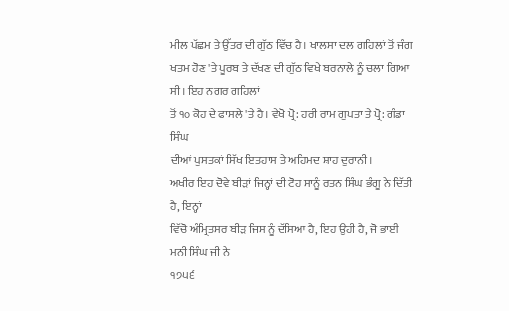ਮੀਲ ਪੱਛਮ ਤੇ ਉੱਤਰ ਦੀ ਗੁੱਠ ਵਿੱਚ ਹੈ। ਖਾਲਸਾ ਦਲ ਗਹਿਲਾਂ ਤੋਂ ਜੰਗ
ਖਤਮ ਹੋਣ 'ਤੇ ਪੂਰਬ ਤੇ ਦੱਖਣ ਦੀ ਗੁੱਠ ਵਿਖੇ ਬਰਨਾਲੇ ਨੂੰ ਚਲਾ ਗਿਆ ਸੀ। ਇਹ ਨਗਰ ਗਹਿਲਾਂ
ਤੋਂ ੧੦ ਕੋਹ ਦੇ ਫਾਸਲੇ 'ਤੇ ਹੈ। ਵੇਖੋ ਪ੍ਰੋ: ਹਰੀ ਰਾਮ ਗੁਪਤਾ ਤੇ ਪ੍ਰੋ: ਗੰਡਾ ਸਿੰਘ
ਦੀਆਂ ਪੁਸਤਕਾਂ ਸਿੱਖ ਇਤਹਾਸ ਤੇ ਅਹਿਮਦ ਸ਼ਾਹ ਦੁਰਾਨੀ।
ਅਖੀਰ ਇਹ ਦੋਵੇ ਬੀੜਾਂ ਜਿਨ੍ਹਾਂ ਦੀ ਟੋਹ ਸਾਨੂੰ ਰਤਨ ਸਿੰਘ ਭੰਗੂ ਨੇ ਦਿੱਤੀ ਹੈ, ਇਨ੍ਹਾਂ
ਵਿੱਚੋ ਅੰਮ੍ਰਿਤਸਰ ਬੀੜ ਜਿਸ ਨੂੰ ਦੱਸਿਆ ਹੈ, ਇਹ ਉਹੀ ਹੈ, ਜੋ ਭਾਈ ਮਨੀ ਸਿੰਘ ਜੀ ਨੇ
੧੭੫੬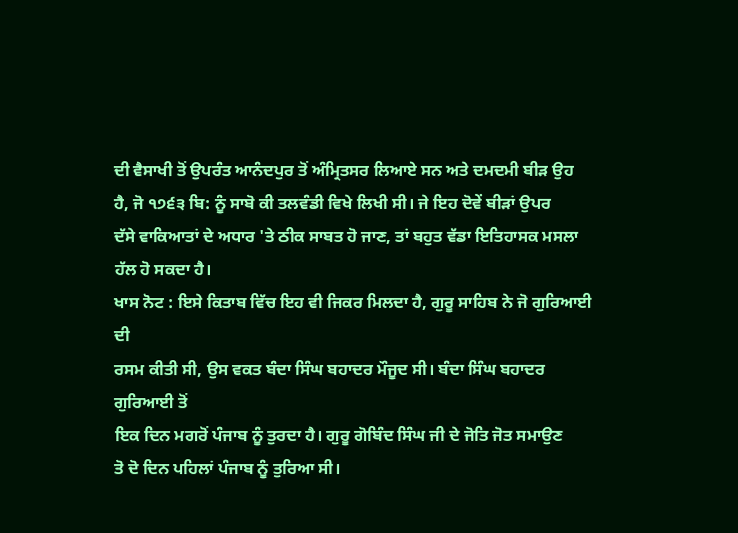ਦੀ ਵੈਸਾਖੀ ਤੋਂ ਉਪਰੰਤ ਆਨੰਦਪੁਰ ਤੋਂ ਅੰਮ੍ਰਿਤਸਰ ਲਿਆਏ ਸਨ ਅਤੇ ਦਮਦਮੀ ਬੀੜ ਉਹ
ਹੈ, ਜੋ ੧੭੬੩ ਬਿ: ਨੂੰ ਸਾਬੋ ਕੀ ਤਲਵੰਡੀ ਵਿਖੇ ਲਿਖੀ ਸੀ। ਜੇ ਇਹ ਦੋਵੇਂ ਬੀੜਾਂ ਉਪਰ
ਦੱਸੇ ਵਾਕਿਆਤਾਂ ਦੇ ਅਧਾਰ 'ਤੇ ਠੀਕ ਸਾਬਤ ਹੋ ਜਾਣ, ਤਾਂ ਬਹੁਤ ਵੱਡਾ ਇਤਿਹਾਸਕ ਮਸਲਾ
ਹੱਲ ਹੋ ਸਕਦਾ ਹੈ।
ਖਾਸ ਨੋਟ : ਇਸੇ ਕਿਤਾਬ ਵਿੱਚ ਇਹ ਵੀ ਜਿਕਰ ਮਿਲਦਾ ਹੈ, ਗੁਰੂ ਸਾਹਿਬ ਨੇ ਜੋ ਗੁਰਿਆਈ ਦੀ
ਰਸਮ ਕੀਤੀ ਸੀ, ਉਸ ਵਕਤ ਬੰਦਾ ਸਿੰਘ ਬਹਾਦਰ ਮੌਜੂਦ ਸੀ। ਬੰਦਾ ਸਿੰਘ ਬਹਾਦਰ ਗੁਰਿਆਈ ਤੋਂ
ਇਕ ਦਿਨ ਮਗਰੋਂ ਪੰਜਾਬ ਨੂੰ ਤੁਰਦਾ ਹੈ। ਗੁਰੂ ਗੋਬਿੰਦ ਸਿੰਘ ਜੀ ਦੇ ਜੋਤਿ ਜੋਤ ਸਮਾਉਣ
ਤੋ ਦੋ ਦਿਨ ਪਹਿਲਾਂ ਪੰਜਾਬ ਨੂੰ ਤੁਰਿਆ ਸੀ।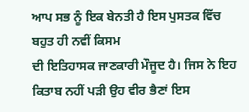ਆਪ ਸਭ ਨੂੰ ਇਕ ਬੇਨਤੀ ਹੈ ਇਸ ਪੁਸਤਕ ਵਿੱਚ ਬਹੁਤ ਹੀ ਨਵੀਂ ਕਿਸਮ
ਦੀ ਇਤਿਹਾਸਕ ਜਾਣਕਾਰੀ ਮੌਜੂਦ ਹੈ। ਜਿਸ ਨੇ ਇਹ ਕਿਤਾਬ ਨਹੀਂ ਪੜੀ ਉਹ ਵੀਰ ਭੈਣਾਂ ਇਸ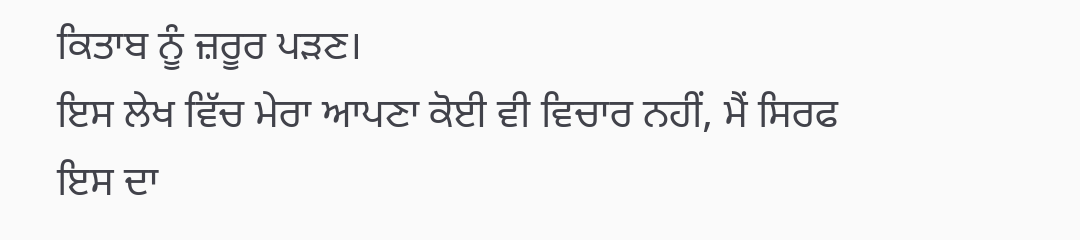ਕਿਤਾਬ ਨੂੰ ਜ਼ਰੂਰ ਪੜਣ।
ਇਸ ਲੇਖ ਵਿੱਚ ਮੇਰਾ ਆਪਣਾ ਕੋਈ ਵੀ ਵਿਚਾਰ ਨਹੀਂ, ਮੈਂ ਸਿਰਫ
ਇਸ ਦਾ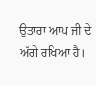ਉਤਾਰਾ ਆਪ ਜੀ ਦੇ ਅੱਗੇ ਰਖਿਆ ਹੈ।